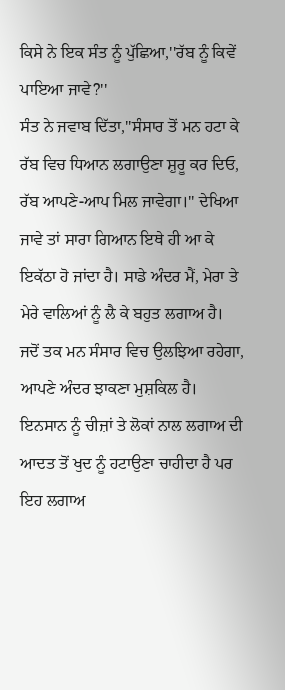ਕਿਸੇ ਨੇ ਇਕ ਸੰਤ ਨੂੰ ਪੁੱਛਿਆ,''ਰੱਬ ਨੂੰ ਕਿਵੇਂ ਪਾਇਆ ਜਾਵੇ?''
ਸੰਤ ਨੇ ਜਵਾਬ ਦਿੱਤਾ,''ਸੰਸਾਰ ਤੋਂ ਮਨ ਹਟਾ ਕੇ ਰੱਬ ਵਿਚ ਧਿਆਨ ਲਗਾਉਣਾ ਸ਼ੁਰੂ ਕਰ ਦਿਓ, ਰੱਬ ਆਪਣੇ-ਆਪ ਮਿਲ ਜਾਵੇਗਾ।'' ਦੇਖਿਆ ਜਾਵੇ ਤਾਂ ਸਾਰਾ ਗਿਆਨ ਇਥੇ ਹੀ ਆ ਕੇ ਇਕੱਠਾ ਹੋ ਜਾਂਦਾ ਹੈ। ਸਾਡੇ ਅੰਦਰ ਮੈਂ, ਮੇਰਾ ਤੇ ਮੇਰੇ ਵਾਲਿਆਂ ਨੂੰ ਲੈ ਕੇ ਬਹੁਤ ਲਗਾਅ ਹੈ। ਜਦੋਂ ਤਕ ਮਨ ਸੰਸਾਰ ਵਿਚ ਉਲਝਿਆ ਰਹੇਗਾ, ਆਪਣੇ ਅੰਦਰ ਝਾਕਣਾ ਮੁਸ਼ਕਿਲ ਹੈ। ਇਨਸਾਨ ਨੂੰ ਚੀਜ਼ਾਂ ਤੇ ਲੋਕਾਂ ਨਾਲ ਲਗਾਅ ਦੀ ਆਦਤ ਤੋਂ ਖੁਦ ਨੂੰ ਹਟਾਉਣਾ ਚਾਹੀਦਾ ਹੈ ਪਰ ਇਹ ਲਗਾਅ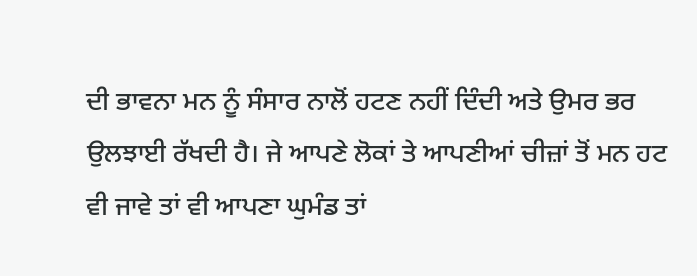ਦੀ ਭਾਵਨਾ ਮਨ ਨੂੰ ਸੰਸਾਰ ਨਾਲੋਂ ਹਟਣ ਨਹੀਂ ਦਿੰਦੀ ਅਤੇ ਉਮਰ ਭਰ ਉਲਝਾਈ ਰੱਖਦੀ ਹੈ। ਜੇ ਆਪਣੇ ਲੋਕਾਂ ਤੇ ਆਪਣੀਆਂ ਚੀਜ਼ਾਂ ਤੋਂ ਮਨ ਹਟ ਵੀ ਜਾਵੇ ਤਾਂ ਵੀ ਆਪਣਾ ਘੁਮੰਡ ਤਾਂ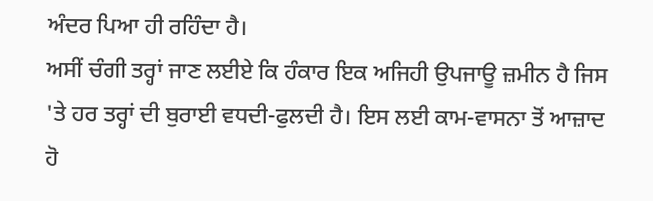ਅੰਦਰ ਪਿਆ ਹੀ ਰਹਿੰਦਾ ਹੈ।
ਅਸੀਂ ਚੰਗੀ ਤਰ੍ਹਾਂ ਜਾਣ ਲਈਏ ਕਿ ਹੰਕਾਰ ਇਕ ਅਜਿਹੀ ਉਪਜਾਊ ਜ਼ਮੀਨ ਹੈ ਜਿਸ 'ਤੇ ਹਰ ਤਰ੍ਹਾਂ ਦੀ ਬੁਰਾਈ ਵਧਦੀ-ਫੁਲਦੀ ਹੈ। ਇਸ ਲਈ ਕਾਮ-ਵਾਸਨਾ ਤੋਂ ਆਜ਼ਾਦ ਹੋ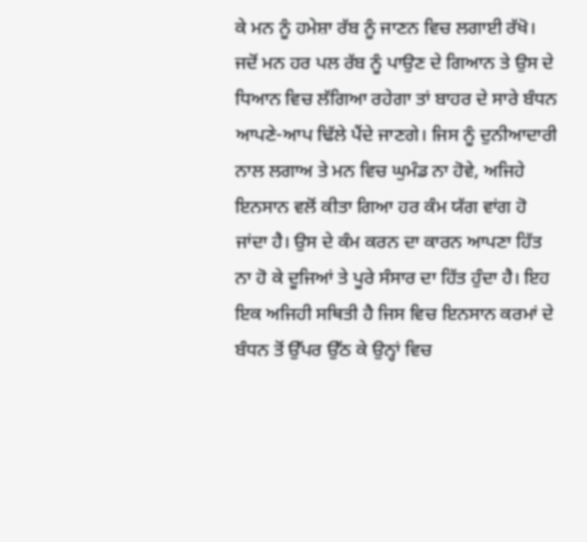ਕੇ ਮਨ ਨੂੰ ਹਮੇਸ਼ਾ ਰੱਬ ਨੂੰ ਜਾਣਨ ਵਿਚ ਲਗਾਈ ਰੱਖੋ। ਜਦੋਂ ਮਨ ਹਰ ਪਲ ਰੱਬ ਨੂੰ ਪਾਉਣ ਦੇ ਗਿਆਨ ਤੇ ਉਸ ਦੇ ਧਿਆਨ ਵਿਚ ਲੱਗਿਆ ਰਹੇਗਾ ਤਾਂ ਬਾਹਰ ਦੇ ਸਾਰੇ ਬੰਧਨ ਆਪਣੇ-ਆਪ ਢਿੱਲੇ ਪੈਂਦੇ ਜਾਣਗੇ। ਜਿਸ ਨੂੰ ਦੁਨੀਆਦਾਰੀ ਨਾਲ ਲਗਾਅ ਤੇ ਮਨ ਵਿਚ ਘੁਮੰਡ ਨਾ ਹੋਵੇ, ਅਜਿਹੇ ਇਨਸਾਨ ਵਲੋਂ ਕੀਤਾ ਗਿਆ ਹਰ ਕੰਮ ਯੱਗ ਵਾਂਗ ਹੋ ਜਾਂਦਾ ਹੈ। ਉਸ ਦੇ ਕੰਮ ਕਰਨ ਦਾ ਕਾਰਨ ਆਪਣਾ ਹਿੱਤ ਨਾ ਹੋ ਕੇ ਦੂਜਿਆਂ ਤੇ ਪੂਰੇ ਸੰਸਾਰ ਦਾ ਹਿੱਤ ਹੁੰਦਾ ਹੈ। ਇਹ ਇਕ ਅਜਿਹੀ ਸਥਿਤੀ ਹੈ ਜਿਸ ਵਿਚ ਇਨਸਾਨ ਕਰਮਾਂ ਦੇ ਬੰਧਨ ਤੋਂ ਉੱਪਰ ਉੱਠ ਕੇ ਉਨ੍ਹਾਂ ਵਿਚ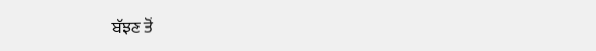ਬੱਝਣ ਤੋਂ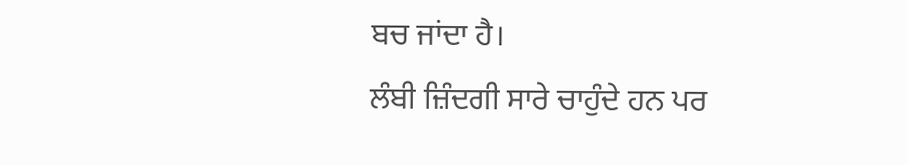ਬਚ ਜਾਂਦਾ ਹੈ।
ਲੰਬੀ ਜ਼ਿੰਦਗੀ ਸਾਰੇ ਚਾਹੁੰਦੇ ਹਨ ਪਰ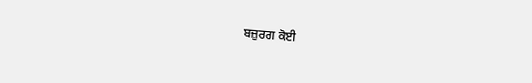ਬਜ਼ੁਰਗ ਕੋਈ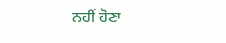ਨਹੀਂ ਹੋਣਾ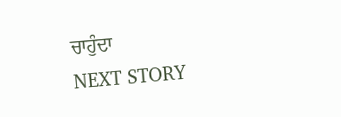ਚਾਹੁੰਦਾ
NEXT STORY